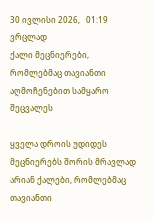30 ივლისი 2026,   01:19
ვრცლად
ქალი მეცნიერები, რომლებმაც თავიანთი აღმოჩენებით სამყარო შეცვალეს

ყველა დროის უდიდეს მეცნიერებს შორის მრავლად არიან ქალები, რომლებმაც თავიანთი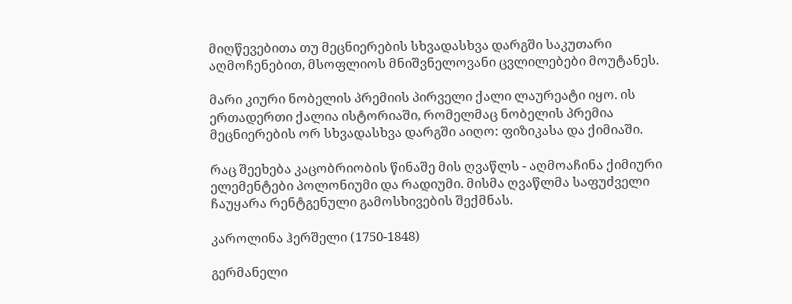მიღწევებითა თუ მეცნიერების სხვადასხვა დარგში საკუთარი აღმოჩენებით, მსოფლიოს მნიშვნელოვანი ცვლილებები მოუტანეს.

მარი კიური ნობელის პრემიის პირველი ქალი ლაურეატი იყო. ის ერთადერთი ქალია ისტორიაში, რომელმაც ნობელის პრემია მეცნიერების ორ სხვადასხვა დარგში აიღო: ფიზიკასა და ქიმიაში.

რაც შეეხება კაცობრიობის წინაშე მის ღვაწლს - აღმოაჩინა ქიმიური ელემენტები პოლონიუმი და რადიუმი. მისმა ღვაწლმა საფუძველი ჩაუყარა რენტგენული გამოსხივების შექმნას.

კაროლინა ჰერშელი (1750-1848)

გერმანელი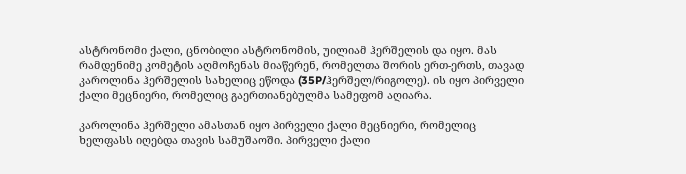ასტრონომი ქალი, ცნობილი ასტრონომის, უილიამ ჰერშელის და იყო. მას რამდენიმე კომეტის აღმოჩენას მიაწერენ, რომელთა შორის ერთ-ერთს, თავად კაროლინა ჰერშელის სახელიც ეწოდა (35P/ჰერშელ/რიგოლე). ის იყო პირველი ქალი მეცნიერი, რომელიც გაერთიანებულმა სამეფომ აღიარა.

კაროლინა ჰერშელი ამასთან იყო პირველი ქალი მეცნიერი, რომელიც ხელფასს იღებდა თავის სამუშაოში. პირველი ქალი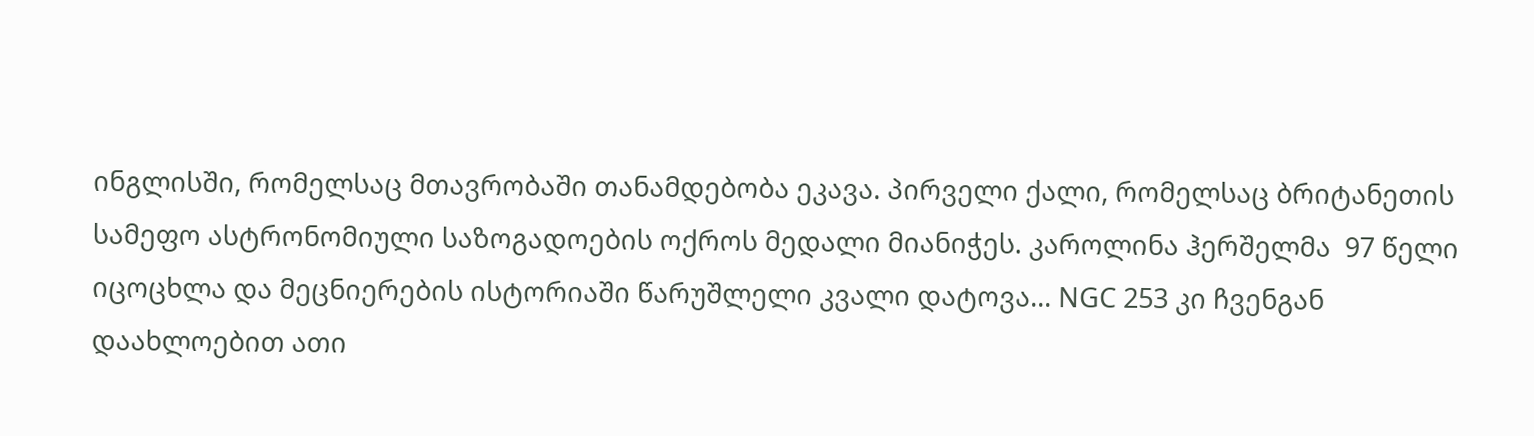ინგლისში, რომელსაც მთავრობაში თანამდებობა ეკავა. პირველი ქალი, რომელსაც ბრიტანეთის სამეფო ასტრონომიული საზოგადოების ოქროს მედალი მიანიჭეს. კაროლინა ჰერშელმა  97 წელი იცოცხლა და მეცნიერების ისტორიაში წარუშლელი კვალი დატოვა... NGC 253 კი ჩვენგან დაახლოებით ათი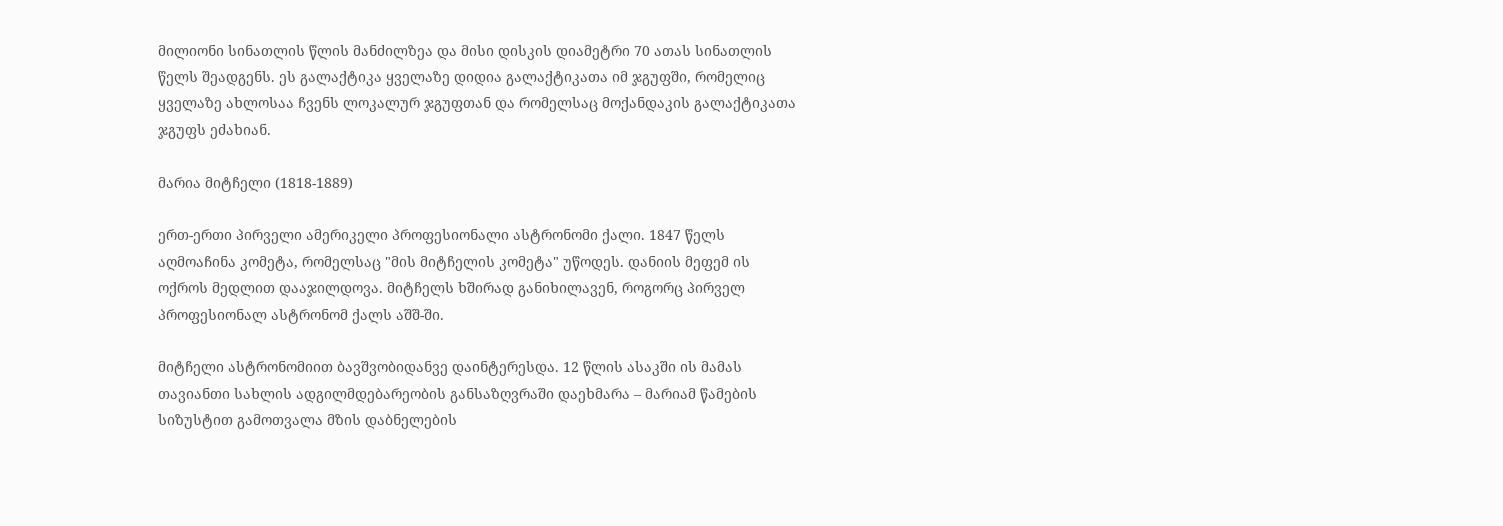მილიონი სინათლის წლის მანძილზეა და მისი დისკის დიამეტრი 70 ათას სინათლის წელს შეადგენს. ეს გალაქტიკა ყველაზე დიდია გალაქტიკათა იმ ჯგუფში, რომელიც ყველაზე ახლოსაა ჩვენს ლოკალურ ჯგუფთან და რომელსაც მოქანდაკის გალაქტიკათა ჯგუფს ეძახიან.

მარია მიტჩელი (1818-1889)

ერთ-ერთი პირველი ამერიკელი პროფესიონალი ასტრონომი ქალი. 1847 წელს აღმოაჩინა კომეტა, რომელსაც "მის მიტჩელის კომეტა" უწოდეს. დანიის მეფემ ის ოქროს მედლით დააჯილდოვა. მიტჩელს ხშირად განიხილავენ, როგორც პირველ პროფესიონალ ასტრონომ ქალს აშშ-ში.

მიტჩელი ასტრონომიით ბავშვობიდანვე დაინტერესდა. 12 წლის ასაკში ის მამას თავიანთი სახლის ადგილმდებარეობის განსაზღვრაში დაეხმარა – მარიამ წამების სიზუსტით გამოთვალა მზის დაბნელების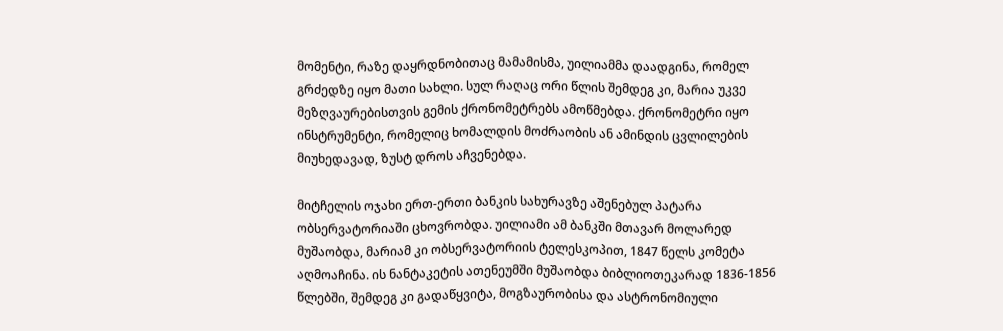მომენტი, რაზე დაყრდნობითაც მამამისმა, უილიამმა დაადგინა, რომელ გრძედზე იყო მათი სახლი. სულ რაღაც ორი წლის შემდეგ კი, მარია უკვე მეზღვაურებისთვის გემის ქრონომეტრებს ამოწმებდა. ქრონომეტრი იყო ინსტრუმენტი, რომელიც ხომალდის მოძრაობის ან ამინდის ცვლილების მიუხედავად, ზუსტ დროს აჩვენებდა.

მიტჩელის ოჯახი ერთ-ერთი ბანკის სახურავზე აშენებულ პატარა ობსერვატორიაში ცხოვრობდა. უილიამი ამ ბანკში მთავარ მოლარედ მუშაობდა, მარიამ კი ობსერვატორიის ტელესკოპით, 1847 წელს კომეტა აღმოაჩინა. ის ნანტაკეტის ათენეუმში მუშაობდა ბიბლიოთეკარად 1836-1856 წლებში, შემდეგ კი გადაწყვიტა, მოგზაურობისა და ასტრონომიული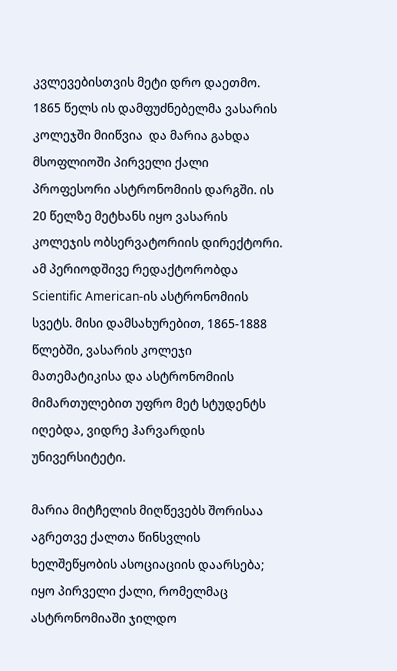კვლევებისთვის მეტი დრო დაეთმო. 1865 წელს ის დამფუძნებელმა ვასარის კოლეჯში მიიწვია  და მარია გახდა მსოფლიოში პირველი ქალი პროფესორი ასტრონომიის დარგში. ის 20 წელზე მეტხანს იყო ვასარის კოლეჯის ობსერვატორიის დირექტორი. ამ პერიოდშივე რედაქტორობდა Scientific American-ის ასტრონომიის სვეტს. მისი დამსახურებით, 1865-1888 წლებში, ვასარის კოლეჯი  მათემატიკისა და ასტრონომიის მიმართულებით უფრო მეტ სტუდენტს იღებდა, ვიდრე ჰარვარდის უნივერსიტეტი.

მარია მიტჩელის მიღწევებს შორისაა აგრეთვე ქალთა წინსვლის ხელშეწყობის ასოციაციის დაარსება; იყო პირველი ქალი, რომელმაც ასტრონომიაში ჯილდო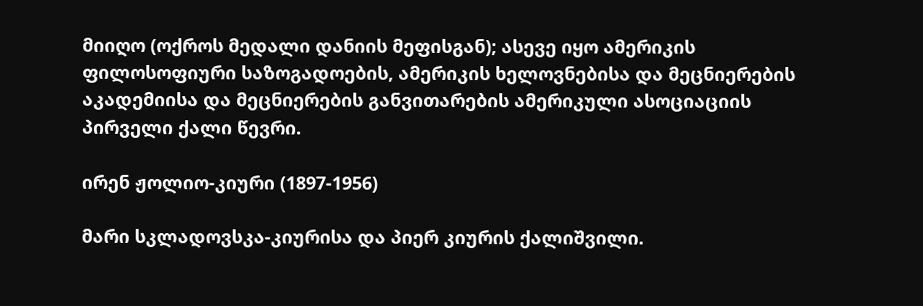მიიღო (ოქროს მედალი დანიის მეფისგან); ასევე იყო ამერიკის ფილოსოფიური საზოგადოების, ამერიკის ხელოვნებისა და მეცნიერების აკადემიისა და მეცნიერების განვითარების ამერიკული ასოციაციის პირველი ქალი წევრი.

ირენ ჟოლიო-კიური (1897-1956)

მარი სკლადოვსკა-კიურისა და პიერ კიურის ქალიშვილი.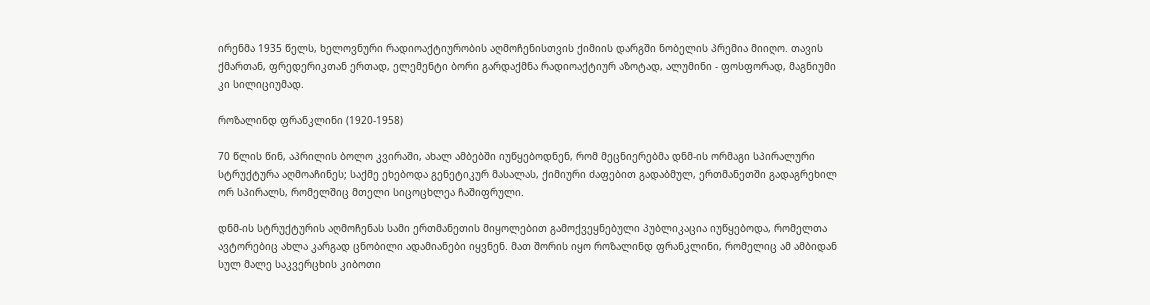ირენმა 1935 წელს, ხელოვნური რადიოაქტიურობის აღმოჩენისთვის ქიმიის დარგში ნობელის პრემია მიიღო. თავის ქმართან, ფრედერიკთან ერთად, ელემენტი ბორი გარდაქმნა რადიოაქტიურ აზოტად, ალუმინი - ფოსფორად, მაგნიუმი კი სილიციუმად.

როზალინდ ფრანკლინი (1920-1958)

70 წლის წინ, აპრილის ბოლო კვირაში, ახალ ამბებში იუწყებოდნენ, რომ მეცნიერებმა დნმ-ის ორმაგი სპირალური სტრუქტურა აღმოაჩინეს; საქმე ეხებოდა გენეტიკურ მასალას, ქიმიური ძაფებით გადაბმულ, ერთმანეთში გადაგრეხილ ორ სპირალს, რომელშიც მთელი სიცოცხლეა ჩაშიფრული.

დნმ-ის სტრუქტურის აღმოჩენას სამი ერთმანეთის მიყოლებით გამოქვეყნებული პუბლიკაცია იუწყებოდა, რომელთა ავტორებიც ახლა კარგად ცნობილი ადამიანები იყვნენ. მათ შორის იყო როზალინდ ფრანკლინი, რომელიც ამ ამბიდან სულ მალე საკვერცხის კიბოთი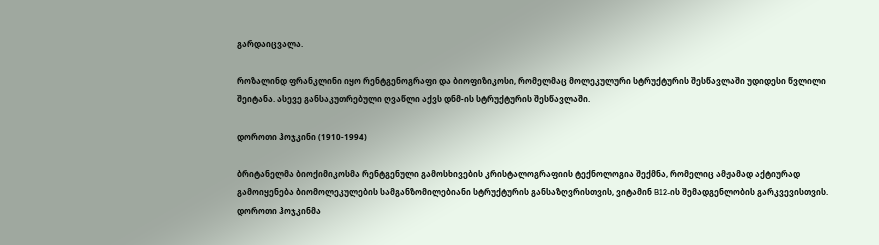გარდაიცვალა.

როზალინდ ფრანკლინი იყო რენტგენოგრაფი და ბიოფიზიკოსი, რომელმაც მოლეკულური სტრუქტურის შესწავლაში უდიდესი წვლილი შეიტანა. ასევე განსაკუთრებული ღვაწლი აქვს დნმ-ის სტრუქტურის შესწავლაში.

დოროთი ჰოჯკინი (1910-1994)

ბრიტანელმა ბიოქიმიკოსმა რენტგენული გამოსხივების კრისტალოგრაფიის ტექნოლოგია შექმნა, რომელიც ამჟამად აქტიურად გამოიყენება ბიომოლეკულების სამგანზომილებიანი სტრუქტურის განსაზღვრისთვის, ვიტამინ B12-ის შემადგენლობის გარკვევისთვის. დოროთი ჰოჯკინმა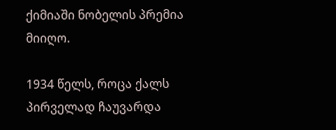ქიმიაში ნობელის პრემია მიიღო.

1934 წელს, როცა ქალს პირველად ჩაუვარდა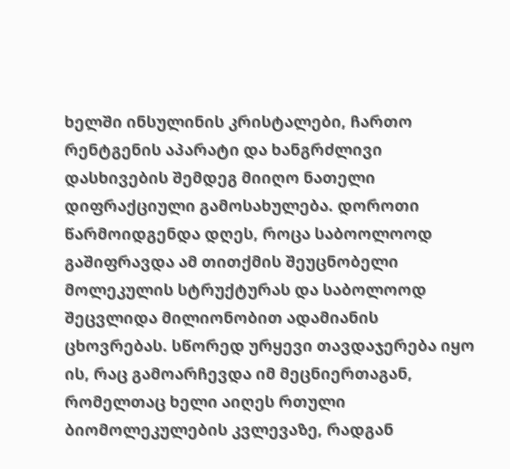ხელში ინსულინის კრისტალები, ჩართო რენტგენის აპარატი და ხანგრძლივი დასხივების შემდეგ მიიღო ნათელი დიფრაქციული გამოსახულება. დოროთი წარმოიდგენდა დღეს, როცა საბოოლოოდ გაშიფრავდა ამ თითქმის შეუცნობელი მოლეკულის სტრუქტურას და საბოლოოდ შეცვლიდა მილიონობით ადამიანის ცხოვრებას. სწორედ ურყევი თავდაჯერება იყო ის, რაც გამოარჩევდა იმ მეცნიერთაგან, რომელთაც ხელი აიღეს რთული ბიომოლეკულების კვლევაზე, რადგან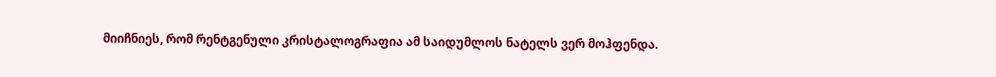მიიჩნიეს, რომ რენტგენული კრისტალოგრაფია ამ საიდუმლოს ნატელს ვერ მოჰფენდა.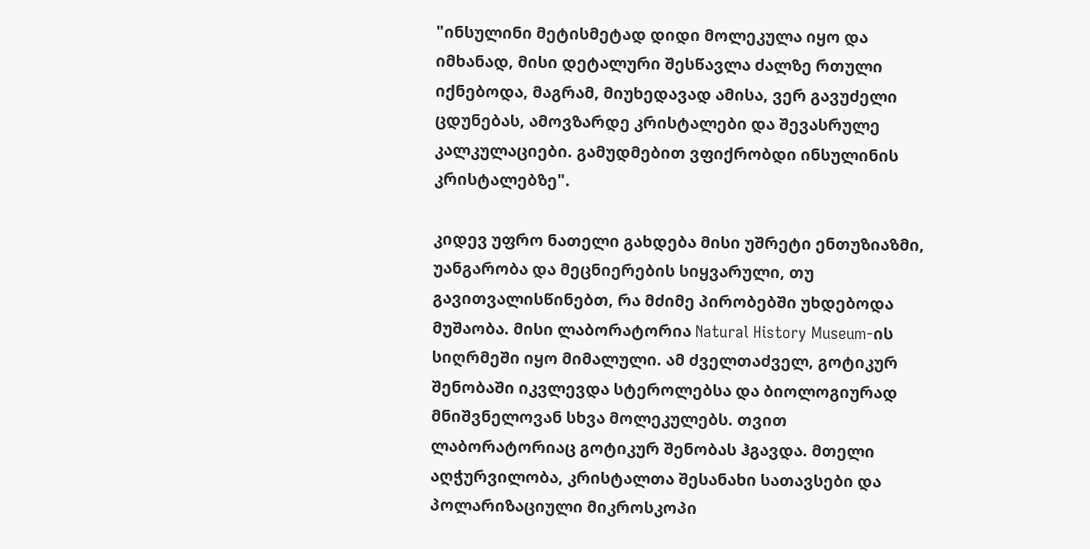"ინსულინი მეტისმეტად დიდი მოლეკულა იყო და იმხანად, მისი დეტალური შესწავლა ძალზე რთული იქნებოდა, მაგრამ, მიუხედავად ამისა, ვერ გავუძელი ცდუნებას, ამოვზარდე კრისტალები და შევასრულე კალკულაციები. გამუდმებით ვფიქრობდი ინსულინის კრისტალებზე".

კიდევ უფრო ნათელი გახდება მისი უშრეტი ენთუზიაზმი, უანგარობა და მეცნიერების სიყვარული, თუ გავითვალისწინებთ, რა მძიმე პირობებში უხდებოდა მუშაობა. მისი ლაბორატორია Natural History Museum-ის სიღრმეში იყო მიმალული. ამ ძველთაძველ, გოტიკურ შენობაში იკვლევდა სტეროლებსა და ბიოლოგიურად მნიშვნელოვან სხვა მოლეკულებს. თვით ლაბორატორიაც გოტიკურ შენობას ჰგავდა. მთელი აღჭურვილობა, კრისტალთა შესანახი სათავსები და პოლარიზაციული მიკროსკოპი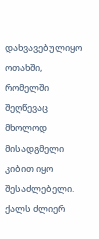დახვავებულიყო ოთახში, რომელში შეღწევაც მხოლოდ მისადგმელი კიბით იყო შესაძლებელი. ქალს ძლიერ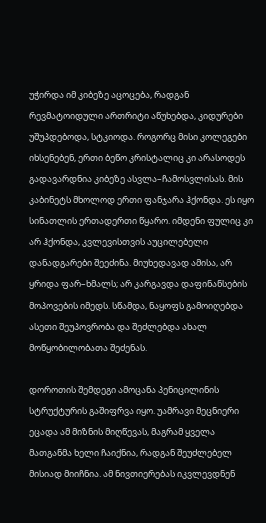უჭირდა იმ კიბეზე აცოცება, რადგან რევმატოიდული ართრიტი აწუხებდა, კიდურები უშუპდებოდა, სტკიოდა. როგორც მისი კოლეგები იხსენებენ, ერთი ბეწო კრისტალიც კი არასოდეს გადავარდნია კიბეზე ასვლა–ჩამოსვლისას. მის კაბინეტს მხოლოდ ერთი ფანჯარა ჰქონდა. ეს იყო სინათლის ერთადერთი წყარო. იმდენი ფულიც კი არ ჰქონდა, კვლევისთვის აუცილებელი დანადგარები შეეძინა. მიუხედავად ამისა, არ ყრიდა ფარ–ხმალს; არ კარგავდა დაფინანსების მოპოვების იმედს. სწამდა, ნაყოფს გამოიღებდა ასეთი შეუპოვრობა და შეძლებდა ახალ მოწყობილობათა შეძენას.

დოროთის შემდეგი ამოცანა პენიცილინის სტრუქტურის გაშიფრვა იყო. უამრავი მეცნიერი ეცადა ამ მიზნის მიღწევას, მაგრამ ყველა მათგანმა ხელი ჩაიქნია, რადგან შეუძლებელ მისიად მიიჩნია. ამ ნივთიერებას იკვლევდნენ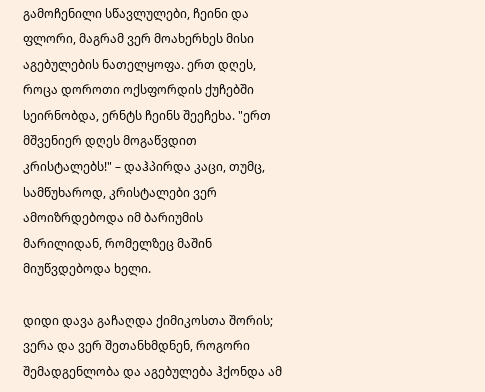გამოჩენილი სწავლულები, ჩეინი და ფლორი, მაგრამ ვერ მოახერხეს მისი აგებულების ნათელყოფა. ერთ დღეს, როცა დოროთი ოქსფორდის ქუჩებში სეირნობდა, ერნტს ჩეინს შეეჩეხა. "ერთ მშვენიერ დღეს მოგაწვდით კრისტალებს!" – დაჰპირდა კაცი, თუმც, სამწუხაროდ, კრისტალები ვერ ამოიზრდებოდა იმ ბარიუმის მარილიდან, რომელზეც მაშინ მიუწვდებოდა ხელი.

დიდი დავა გაჩაღდა ქიმიკოსთა შორის; ვერა და ვერ შეთანხმდნენ, როგორი შემადგენლობა და აგებულება ჰქონდა ამ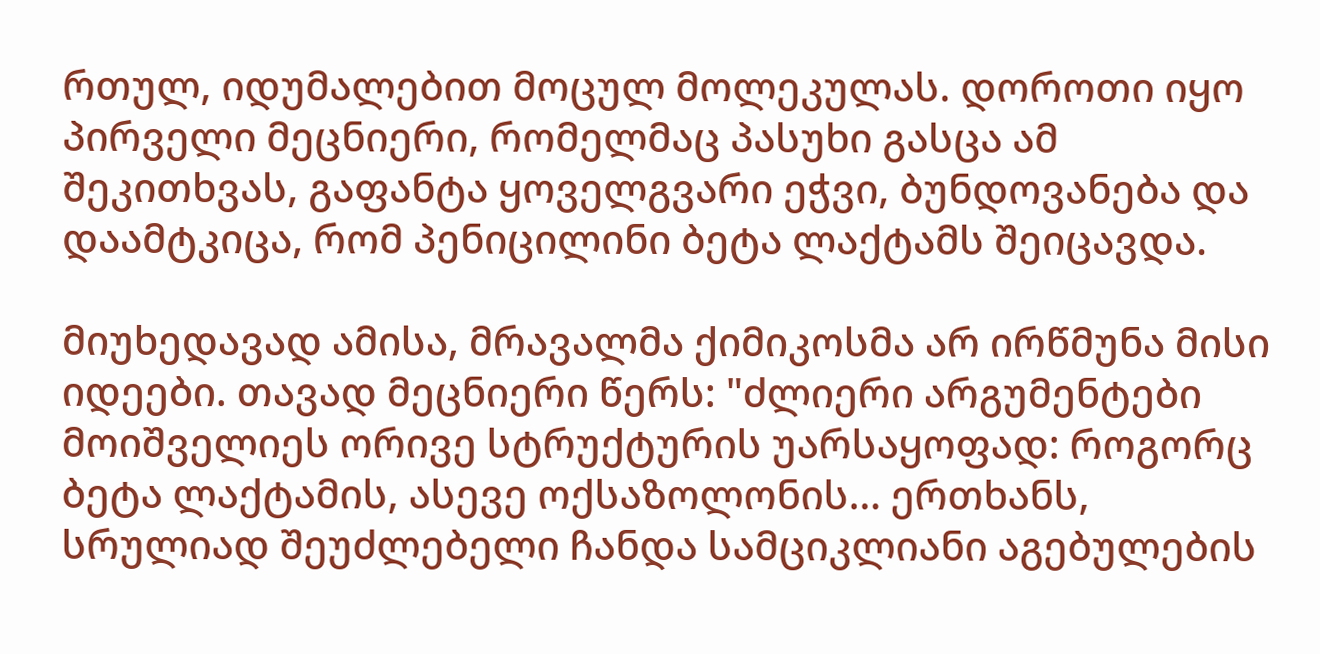რთულ, იდუმალებით მოცულ მოლეკულას. დოროთი იყო პირველი მეცნიერი, რომელმაც პასუხი გასცა ამ შეკითხვას, გაფანტა ყოველგვარი ეჭვი, ბუნდოვანება და დაამტკიცა, რომ პენიცილინი ბეტა ლაქტამს შეიცავდა.

მიუხედავად ამისა, მრავალმა ქიმიკოსმა არ ირწმუნა მისი იდეები. თავად მეცნიერი წერს: "ძლიერი არგუმენტები მოიშველიეს ორივე სტრუქტურის უარსაყოფად: როგორც ბეტა ლაქტამის, ასევე ოქსაზოლონის… ერთხანს, სრულიად შეუძლებელი ჩანდა სამციკლიანი აგებულების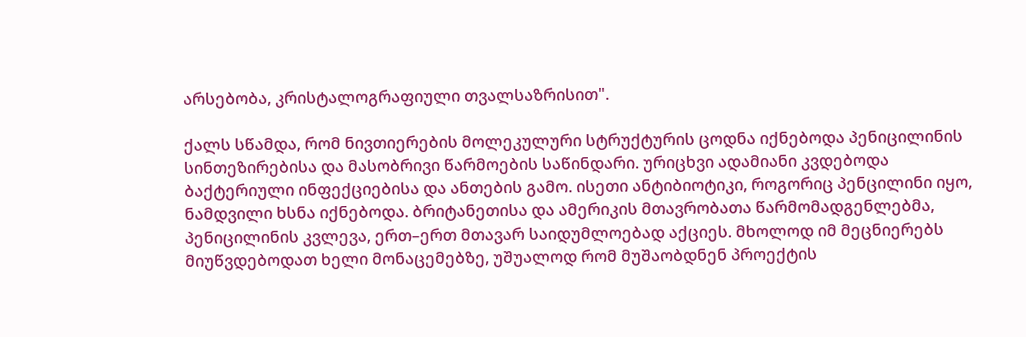არსებობა, კრისტალოგრაფიული თვალსაზრისით".

ქალს სწამდა, რომ ნივთიერების მოლეკულური სტრუქტურის ცოდნა იქნებოდა პენიცილინის სინთეზირებისა და მასობრივი წარმოების საწინდარი. ურიცხვი ადამიანი კვდებოდა ბაქტერიული ინფექციებისა და ანთების გამო. ისეთი ანტიბიოტიკი, როგორიც პენცილინი იყო, ნამდვილი ხსნა იქნებოდა. ბრიტანეთისა და ამერიკის მთავრობათა წარმომადგენლებმა, პენიცილინის კვლევა, ერთ–ერთ მთავარ საიდუმლოებად აქციეს. მხოლოდ იმ მეცნიერებს მიუწვდებოდათ ხელი მონაცემებზე, უშუალოდ რომ მუშაობდნენ პროექტის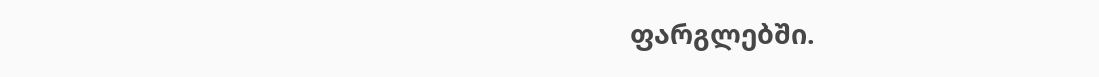ფარგლებში.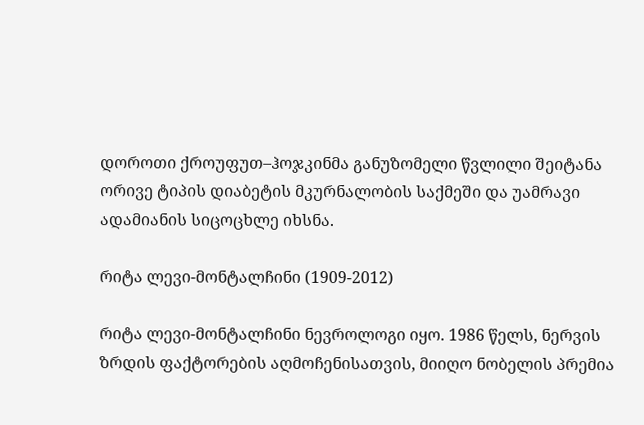დოროთი ქროუფუთ–ჰოჯკინმა განუზომელი წვლილი შეიტანა ორივე ტიპის დიაბეტის მკურნალობის საქმეში და უამრავი ადამიანის სიცოცხლე იხსნა.

რიტა ლევი-მონტალჩინი (1909-2012)

რიტა ლევი-მონტალჩინი ნევროლოგი იყო. 1986 წელს, ნერვის ზრდის ფაქტორების აღმოჩენისათვის, მიიღო ნობელის პრემია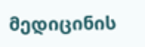მედიცინის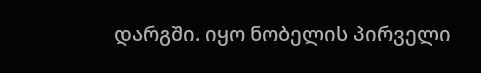დარგში. იყო ნობელის პირველი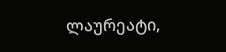ლაურეატი,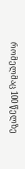რომელმაც 100 წელზე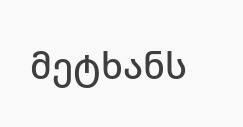მეტხანს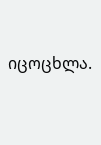იცოცხლა.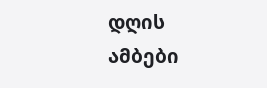დღის ამბები